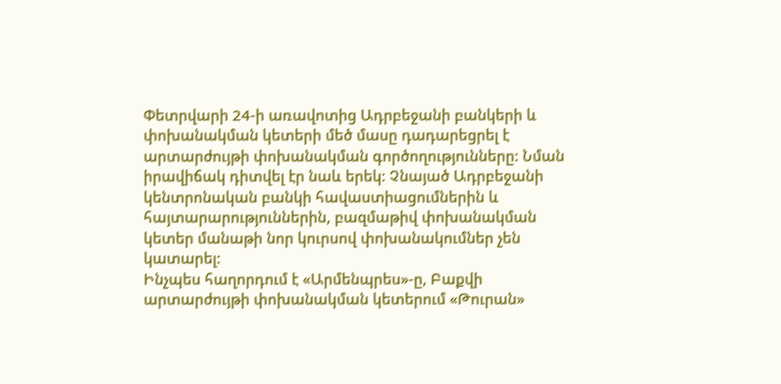Փետրվարի 24-ի առավոտից Ադրբեջանի բանկերի և փոխանակման կետերի մեծ մասը դադարեցրել է արտարժույթի փոխանակման գործողությունները: Նման իրավիճակ դիտվել էր նաև երեկ: Չնայած Ադրբեջանի կենտրոնական բանկի հավաստիացումներին և հայտարարություններին, բազմաթիվ փոխանակման կետեր մանաթի նոր կուրսով փոխանակումներ չեն կատարել:
Ինչպես հաղորդում է «Արմենպրես»-ը, Բաքվի արտարժույթի փոխանակման կետերում «Թուրան»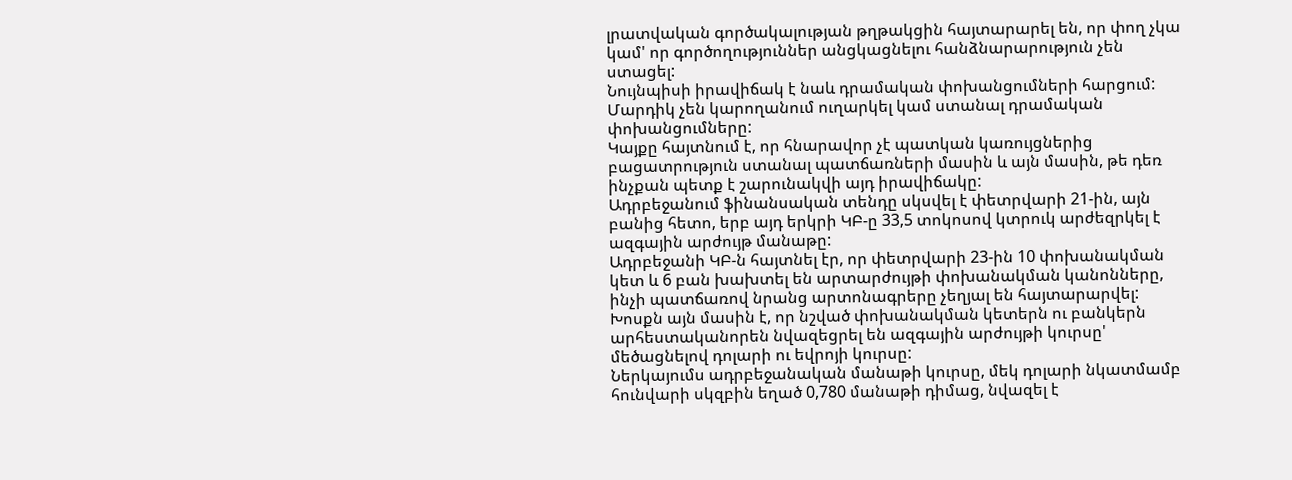լրատվական գործակալության թղթակցին հայտարարել են, որ փող չկա կամ' որ գործողություններ անցկացնելու հանձնարարություն չեն ստացել:
Նույնպիսի իրավիճակ է նաև դրամական փոխանցումների հարցում: Մարդիկ չեն կարողանում ուղարկել կամ ստանալ դրամական փոխանցումները:
Կայքը հայտնում է, որ հնարավոր չէ պատկան կառույցներից բացատրություն ստանալ պատճառների մասին և այն մասին, թե դեռ ինչքան պետք է շարունակվի այդ իրավիճակը:
Ադրբեջանում ֆինանսական տենդը սկսվել է փետրվարի 21-ին, այն բանից հետո, երբ այդ երկրի ԿԲ-ը 33,5 տոկոսով կտրուկ արժեզրկել է ազգային արժույթ մանաթը:
Ադրբեջանի ԿԲ-ն հայտնել էր, որ փետրվարի 23-ին 10 փոխանակման կետ և 6 բան խախտել են արտարժույթի փոխանակման կանոնները, ինչի պատճառով նրանց արտոնագրերը չեղյալ են հայտարարվել: Խոսքն այն մասին է, որ նշված փոխանակման կետերն ու բանկերն արհեստականորեն նվազեցրել են ազգային արժույթի կուրսը' մեծացնելով դոլարի ու եվրոյի կուրսը:
Ներկայումս ադրբեջանական մանաթի կուրսը, մեկ դոլարի նկատմամբ հունվարի սկզբին եղած 0,780 մանաթի դիմաց, նվազել է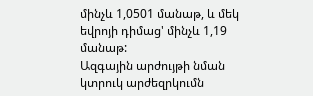մինչև 1,0501 մանաթ, և մեկ եվրոյի դիմաց' մինչև 1,19 մանաթ:
Ազգային արժույթի նման կտրուկ արժեզրկումն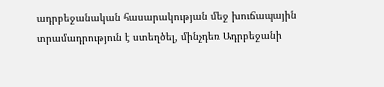ադրբեջանական հասարակության մեջ խուճապային տրամադրություն է ստեղծել, մինչդեռ Ադրբեջանի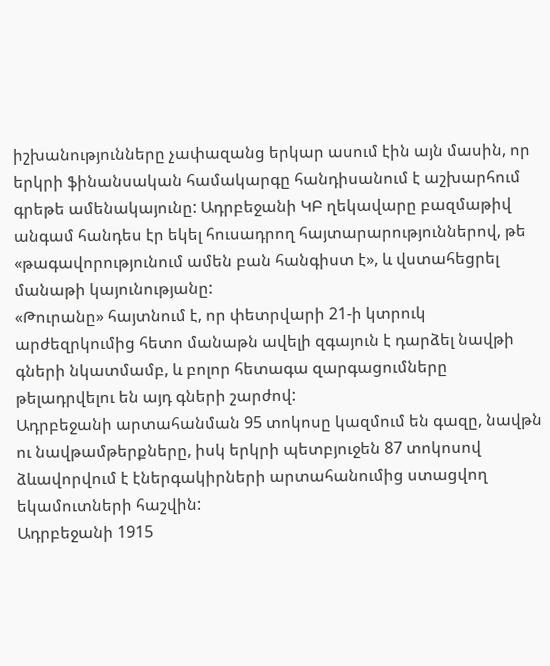իշխանությունները չափազանց երկար ասում էին այն մասին, որ երկրի ֆինանսական համակարգը հանդիսանում է աշխարհում գրեթե ամենակայունը: Ադրբեջանի ԿԲ ղեկավարը բազմաթիվ անգամ հանդես էր եկել հուսադրող հայտարարություններով, թե «թագավորությունում ամեն բան հանգիստ է», և վստահեցրել մանաթի կայունությանը:
«Թուրանը» հայտնում է, որ փետրվարի 21-ի կտրուկ արժեզրկումից հետո մանաթն ավելի զգայուն է դարձել նավթի գների նկատմամբ, և բոլոր հետագա զարգացումները թելադրվելու են այդ գների շարժով:
Ադրբեջանի արտահանման 95 տոկոսը կազմում են գազը, նավթն ու նավթամթերքները, իսկ երկրի պետբյուջեն 87 տոկոսով ձևավորվում է էներգակիրների արտահանումից ստացվող եկամուտների հաշվին:
Ադրբեջանի 1915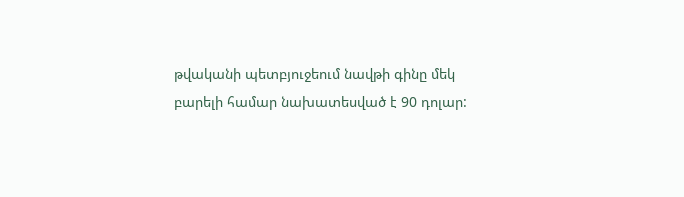թվականի պետբյուջեում նավթի գինը մեկ բարելի համար նախատեսված է 90 դոլար: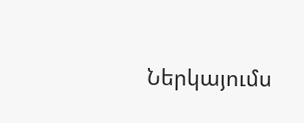Ներկայումս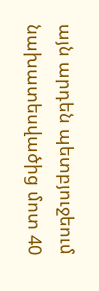այն արդեն պետբյուջեում նախատեսվածից մոտ 40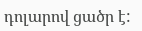դոլարով ցածր է: